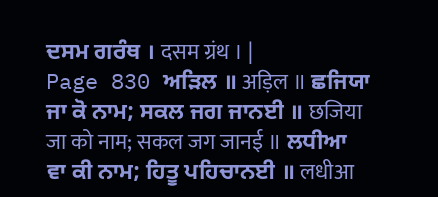ਦਸਮ ਗਰੰਥ । दसम ग्रंथ । |
Page 830 ਅੜਿਲ ॥ अड़िल ॥ ਛਜਿਯਾ ਜਾ ਕੋ ਨਾਮ; ਸਕਲ ਜਗ ਜਾਨਈ ॥ छजिया जा को नाम; सकल जग जानई ॥ ਲਧੀਆ ਵਾ ਕੀ ਨਾਮ; ਹਿਤੂ ਪਹਿਚਾਨਈ ॥ लधीआ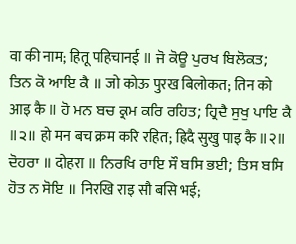वा की नाम; हितू पहिचानई ॥ ਜੋ ਕੋਊ ਪੁਰਖ ਬਿਲੋਕਤ; ਤਿਨ ਕੋ ਆਇ ਕੈ ॥ जो कोऊ पुरख बिलोकत; तिन को आइ कै ॥ ਹੋ ਮਨ ਬਚ ਕ੍ਰਮ ਕਰਿ ਰਹਿਤ; ਹ੍ਰਿਦੈ ਸੁਖੁ ਪਾਇ ਕੈ ॥੨॥ हो मन बच क्रम करि रहित; ह्रिदै सुखु पाइ कै ॥२॥ ਦੋਹਰਾ ॥ दोहरा ॥ ਨਿਰਖਿ ਰਾਇ ਸੌ ਬਸਿ ਭਈ; ਤਿਸ ਬਸਿ ਹੋਤ ਨ ਸੋਇ ॥ निरखि राइ सौ बसि भई;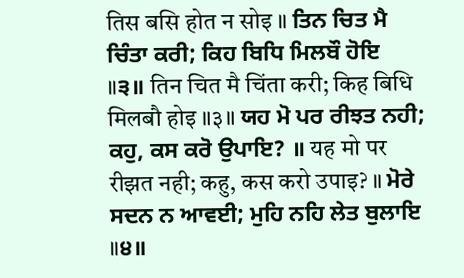तिस बसि होत न सोइ ॥ ਤਿਨ ਚਿਤ ਮੈ ਚਿੰਤਾ ਕਰੀ; ਕਿਹ ਬਿਧਿ ਮਿਲਬੌ ਹੋਇ ॥੩॥ तिन चित मै चिंता करी; किह बिधि मिलबौ होइ ॥३॥ ਯਹ ਮੋ ਪਰ ਰੀਝਤ ਨਹੀ; ਕਹੁ, ਕਸ ਕਰੋ ਉਪਾਇ? ॥ यह मो पर रीझत नही; कहु, कस करो उपाइ? ॥ ਮੋਰੇ ਸਦਨ ਨ ਆਵਈ; ਮੁਹਿ ਨਹਿ ਲੇਤ ਬੁਲਾਇ ॥੪॥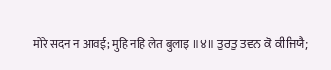मोरे सदन न आवई; मुहि नहि लेत बुलाइ ॥४॥ ਤੁਰਤੁ ਤਵਨ ਕੋ ਕੀਜਿਯੈ;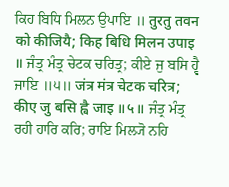ਕਿਹ ਬਿਧਿ ਮਿਲਨ ਉਪਾਇ ॥ तुरतु तवन को कीजियै; किह बिधि मिलन उपाइ ॥ ਜੰਤ੍ਰ ਮੰਤ੍ਰ ਚੇਟਕ ਚਰਿਤ੍ਰ; ਕੀਏ ਜੁ ਬਸਿ ਹ੍ਵੈ ਜਾਇ ॥੫॥ जंत्र मंत्र चेटक चरित्र; कीए जु बसि ह्वै जाइ ॥५॥ ਜੰਤ੍ਰ ਮੰਤ੍ਰ ਰਹੀ ਹਾਰਿ ਕਰਿ; ਰਾਇ ਮਿਲ੍ਯੋ ਨਹਿ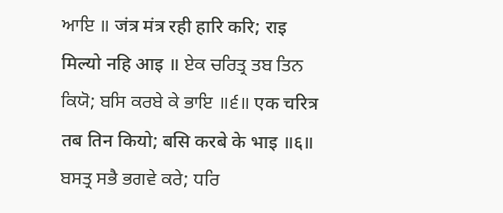ਆਇ ॥ जंत्र मंत्र रही हारि करि; राइ मिल्यो नहि आइ ॥ ਏਕ ਚਰਿਤ੍ਰ ਤਬ ਤਿਨ ਕਿਯੋ; ਬਸਿ ਕਰਬੇ ਕੇ ਭਾਇ ॥੬॥ एक चरित्र तब तिन कियो; बसि करबे के भाइ ॥६॥ ਬਸਤ੍ਰ ਸਭੈ ਭਗਵੇ ਕਰੇ; ਧਰਿ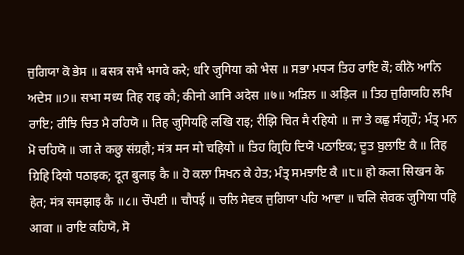ਜੁਗਿਯਾ ਕੋ ਭੇਸ ॥ बसत्र सभै भगवे करे; धरि जुगिया को भेस ॥ ਸਭਾ ਮਧ੍ਯ ਤਿਹ ਰਾਇ ਕੌ; ਕੀਨੋ ਆਨਿ ਅਦੇਸ ॥੭॥ सभा मध्य तिह राइ कौ; कीनो आनि अदेस ॥७॥ ਅੜਿਲ ॥ अड़िल ॥ ਤਿਹ ਜੁਗਿਯਹਿ ਲਖਿ ਰਾਇ; ਰੀਝਿ ਚਿਤ ਮੈ ਰਹਿਯੋ ॥ तिह जुगियहि लखि राइ; रीझि चित मै रहियो ॥ ਜਾ ਤੇ ਕਛੁ ਸੰਗ੍ਰਹੌ; ਮੰਤ੍ਰ ਮਨ ਮੋ ਚਹਿਯੋ ॥ जा ते कछु संग्रहौ; मंत्र मन मो चहियो ॥ ਤਿਹ ਗ੍ਰਿਹਿ ਦਿਯੋ ਪਠਾਇਕ; ਦੂਤ ਬੁਲਾਇ ਕੈ ॥ तिह ग्रिहि दियो पठाइक; दूत बुलाइ कै ॥ ਹੋ ਕਲਾ ਸਿਖਨ ਕੇ ਹੇਤ; ਮੰਤ੍ਰ ਸਮਝਾਇ ਕੈ ॥੮॥ हो कला सिखन के हेत; मंत्र समझाइ कै ॥८॥ ਚੌਪਈ ॥ चौपई ॥ ਚਲਿ ਸੇਵਕ ਜੁਗਿਯਾ ਪਹਿ ਆਵਾ ॥ चलि सेवक जुगिया पहि आवा ॥ ਰਾਇ ਕਹਿਯੋ, ਸੋ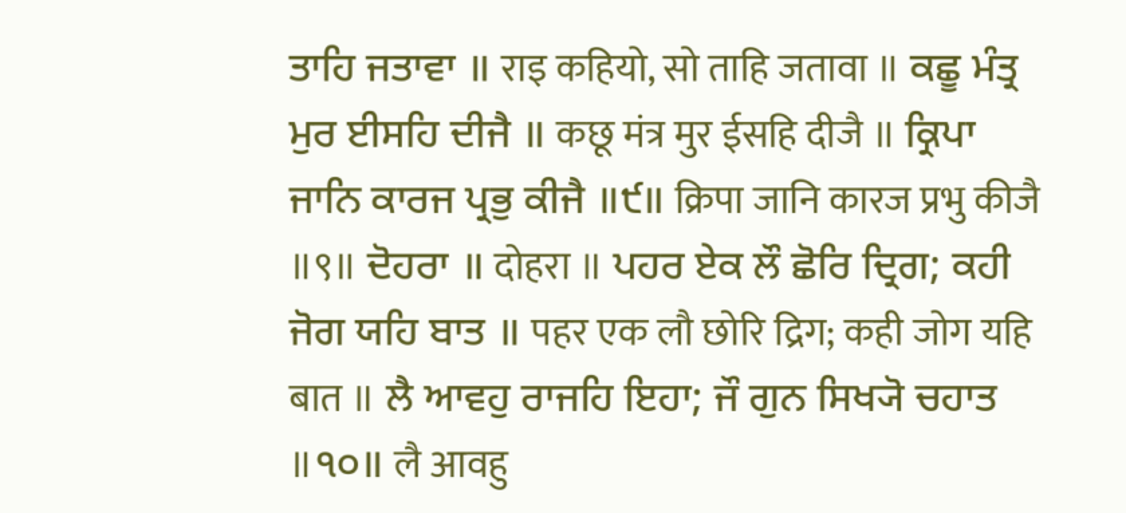ਤਾਹਿ ਜਤਾਵਾ ॥ राइ कहियो, सो ताहि जतावा ॥ ਕਛੂ ਮੰਤ੍ਰ ਮੁਰ ਈਸਹਿ ਦੀਜੈ ॥ कछू मंत्र मुर ईसहि दीजै ॥ ਕ੍ਰਿਪਾ ਜਾਨਿ ਕਾਰਜ ਪ੍ਰਭੁ ਕੀਜੈ ॥੯॥ क्रिपा जानि कारज प्रभु कीजै ॥९॥ ਦੋਹਰਾ ॥ दोहरा ॥ ਪਹਰ ਏਕ ਲੌ ਛੋਰਿ ਦ੍ਰਿਗ; ਕਹੀ ਜੋਗ ਯਹਿ ਬਾਤ ॥ पहर एक लौ छोरि द्रिग; कही जोग यहि बात ॥ ਲੈ ਆਵਹੁ ਰਾਜਹਿ ਇਹਾ; ਜੌ ਗੁਨ ਸਿਖ੍ਯੋ ਚਹਾਤ ॥੧੦॥ लै आवहु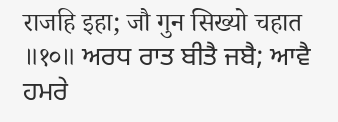राजहि इहा; जौ गुन सिख्यो चहात ॥१०॥ ਅਰਧ ਰਾਤ ਬੀਤੈ ਜਬੈ; ਆਵੈ ਹਮਰੇ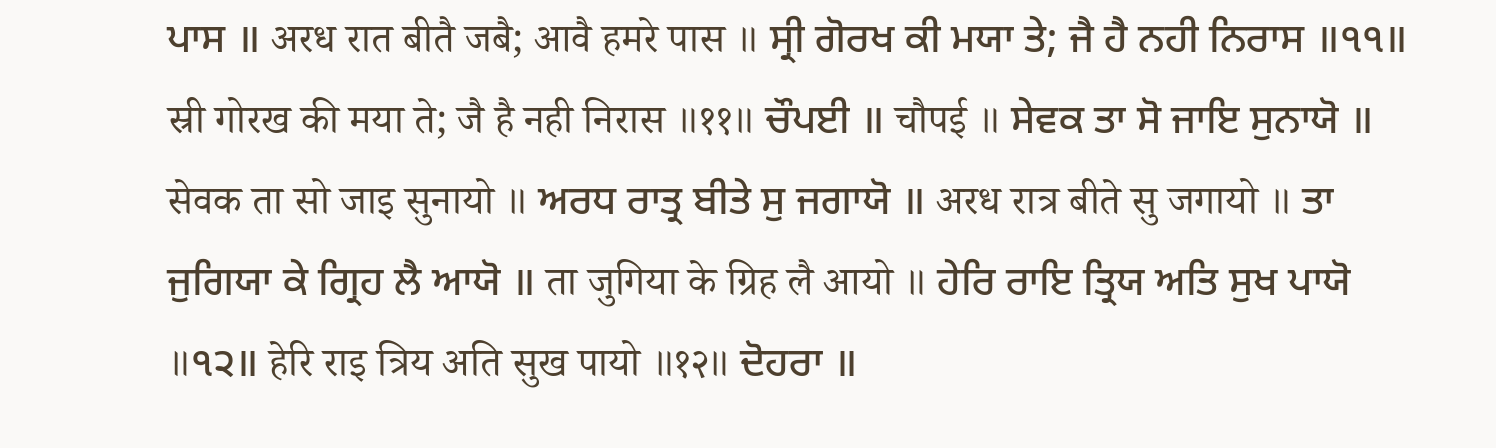ਪਾਸ ॥ अरध रात बीतै जबै; आवै हमरे पास ॥ ਸ੍ਰੀ ਗੋਰਖ ਕੀ ਮਯਾ ਤੇ; ਜੈ ਹੈ ਨਹੀ ਨਿਰਾਸ ॥੧੧॥ स्री गोरख की मया ते; जै है नही निरास ॥११॥ ਚੌਪਈ ॥ चौपई ॥ ਸੇਵਕ ਤਾ ਸੋ ਜਾਇ ਸੁਨਾਯੋ ॥ सेवक ता सो जाइ सुनायो ॥ ਅਰਧ ਰਾਤ੍ਰ ਬੀਤੇ ਸੁ ਜਗਾਯੋ ॥ अरध रात्र बीते सु जगायो ॥ ਤਾ ਜੁਗਿਯਾ ਕੇ ਗ੍ਰਿਹ ਲੈ ਆਯੋ ॥ ता जुगिया के ग्रिह लै आयो ॥ ਹੇਰਿ ਰਾਇ ਤ੍ਰਿਯ ਅਤਿ ਸੁਖ ਪਾਯੋ ॥੧੨॥ हेरि राइ त्रिय अति सुख पायो ॥१२॥ ਦੋਹਰਾ ॥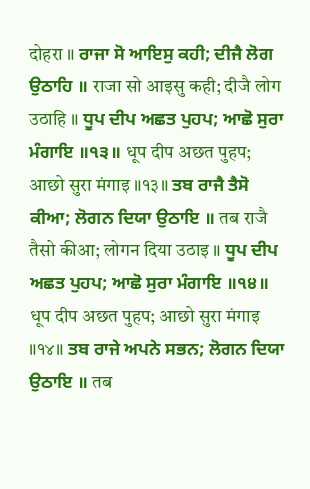दोहरा ॥ ਰਾਜਾ ਸੋ ਆਇਸੁ ਕਹੀ; ਦੀਜੈ ਲੋਗ ਉਠਾਹਿ ॥ राजा सो आइसु कही; दीजै लोग उठाहि ॥ ਧੂਪ ਦੀਪ ਅਛਤ ਪੁਹਪ; ਆਛੋ ਸੁਰਾ ਮੰਗਾਇ ॥੧੩॥ धूप दीप अछत पुहप; आछो सुरा मंगाइ ॥१३॥ ਤਬ ਰਾਜੈ ਤੈਸੋ ਕੀਆ; ਲੋਗਨ ਦਿਯਾ ਉਠਾਇ ॥ तब राजै तैसो कीआ; लोगन दिया उठाइ ॥ ਧੂਪ ਦੀਪ ਅਛਤ ਪੁਹਪ; ਆਛੋ ਸੁਰਾ ਮੰਗਾਇ ॥੧੪॥ धूप दीप अछत पुहप; आछो सुरा मंगाइ ॥१४॥ ਤਬ ਰਾਜੇ ਅਪਨੇ ਸਭਨ; ਲੋਗਨ ਦਿਯਾ ਉਠਾਇ ॥ तब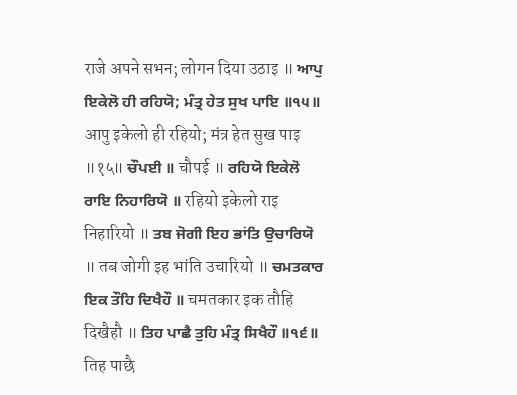राजे अपने सभन; लोगन दिया उठाइ ॥ ਆਪੁ ਇਕੇਲੋ ਹੀ ਰਹਿਯੋ; ਮੰਤ੍ਰ ਹੇਤ ਸੁਖ ਪਾਇ ॥੧੫॥ आपु इकेलो ही रहियो; मंत्र हेत सुख पाइ ॥१५॥ ਚੌਪਈ ॥ चौपई ॥ ਰਹਿਯੋ ਇਕੇਲੋ ਰਾਇ ਨਿਹਾਰਿਯੋ ॥ रहियो इकेलो राइ निहारियो ॥ ਤਬ ਜੋਗੀ ਇਹ ਭਾਂਤਿ ਉਚਾਰਿਯੋ ॥ तब जोगी इह भांति उचारियो ॥ ਚਮਤਕਾਰ ਇਕ ਤੌਹਿ ਦਿਖੈਹੌ ॥ चमतकार इक तौहि दिखैहौ ॥ ਤਿਹ ਪਾਛੈ ਤੁਹਿ ਮੰਤ੍ਰ ਸਿਖੈਹੌ ॥੧੬॥ तिह पाछै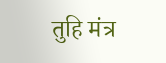तुहि मंत्र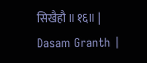सिखैहौ ॥१६॥ |
Dasam Granth |